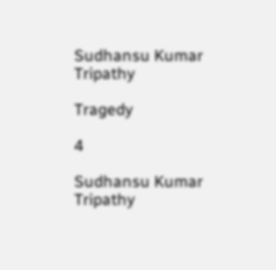Sudhansu Kumar Tripathy

Tragedy

4

Sudhansu Kumar Tripathy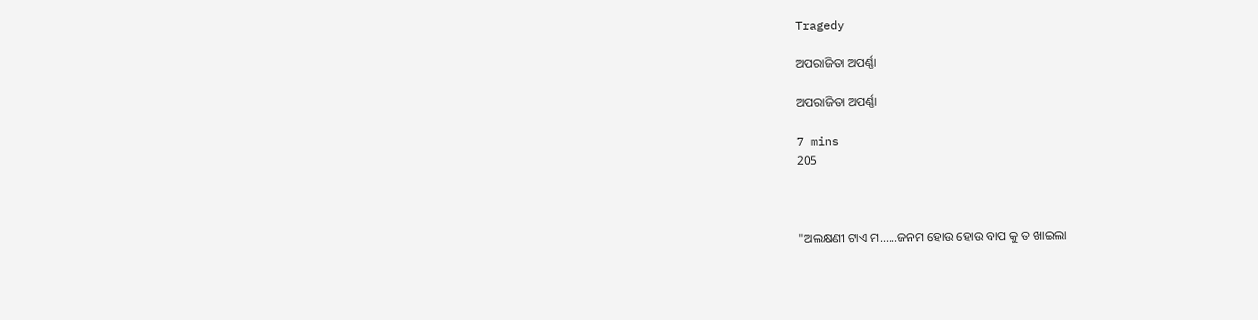Tragedy

ଅପରାଜିତା ଅପର୍ଣ୍ଣା

ଅପରାଜିତା ଅପର୍ଣ୍ଣା

7 mins
205



"ଅଲକ୍ଷଣୀ ଟାଏ ମ......ଜନମ ହୋଉ ହୋଉ ବାପ କୁ ତ ଖାଇଲା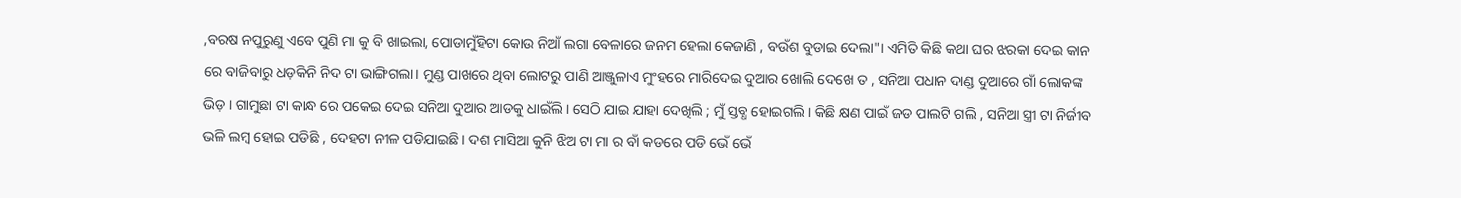,ବରଷ ନପୁରୁଣୁ ଏବେ ପୁଣି ମା କୁ ବି ଖାଇଲା, ପୋଡାମୁଁହିଟା କୋଉ ନିଆଁ ଲଗା ବେଳାରେ ଜନମ ହେଲା କେଜାଣି , ବଉଁଶ ବୁଡାଇ ଦେଲା"। ଏମିତି କିଛି କଥା ଘର ଝରକା ଦେଇ କାନ ରେ ବାଜିବାରୁ ଧଡ଼କିନି ନିଦ ଟା ଭାଙ୍ଗିଗଲା। ମୁଣ୍ଡ ପାଖରେ ଥିବା ଲୋଟରୁ ପାଣି ଆଞ୍ଜୁଳାଏ ମୁଂହରେ ମାରିଦେଇ ଦୁଆର ଖୋଲି ଦେଖେ ତ , ସନିଆ ପଧାନ ଦାଣ୍ଡ ଦୁଆରେ ଗାଁ ଲୋକଙ୍କ ଭିଡ଼ । ଗାମୁଛା ଟା କାନ୍ଧ ରେ ପକେଇ ଦେଇ ସନିଆ ଦୁଆର ଆଡକୁ ଧାଇଁଲି। ସେଠି ଯାଇ ଯାହା ଦେଖିଲି ; ମୁଁ ସ୍ତବ୍ଧ ହୋଇଗଲି। କିଛି କ୍ଷଣ ପାଇଁ ଜଡ ପାଲଟି ଗଲି , ସନିଆ ସ୍ତ୍ରୀ ଟା ନିର୍ଜୀବ ଭଳି ଲମ୍ବ ହୋଇ ପଡିଛି , ଦେହଟା ନୀଳ ପଡିଯାଇଛି। ଦଶ ମାସିଆ କୁନି ଝିଅ ଟା ମା ର ବାଁ କଡରେ ପଡି ଭେଁ ଭେଁ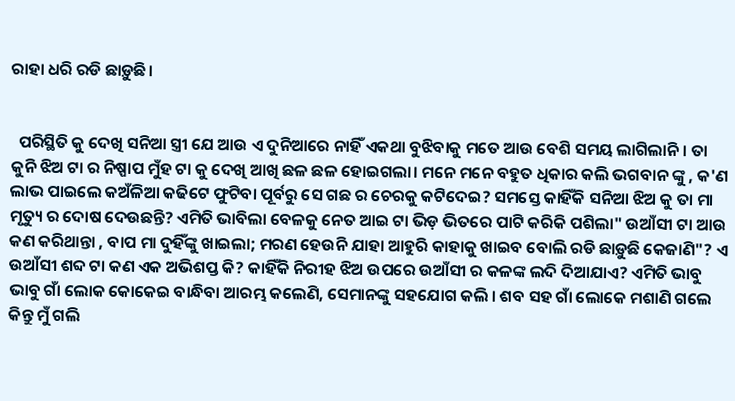ରାହା ଧରି ରଡି ଛାଡ଼ୁଛି।


  ପରିସ୍ଥିତି କୁ ଦେଖି ସନିଆ ସ୍ତ୍ରୀ ଯେ ଆଉ ଏ ଦୁନିଆରେ ନାହିଁ ଏକଥା ବୁଝିବାକୁ ମତେ ଆଉ ବେଶି ସମୟ ଲାଗିଲାନି। ତା କୁନି ଝିଅ ଟା ର ନିଷ୍ପାପ ମୁଁହ ଟା କୁ ଦେଖି ଆଖି ଛଳ ଛଳ ହୋଇଗଲା। ମନେ ମନେ ବହୁତ ଧିକାର କଲି ଭଗବାନ ଙ୍କୁ , କ'ଣ ଲାଭ ପାଇଲେ କଅଁଳିଆ କଢିଟେ ଫୁଟିବା ପୂର୍ବରୁ ସେ ଗଛ ର ଚେରକୁ କଟିଦେଇ? ସମସ୍ତେ କାହିଁକି ସନିଆ ଝିଅ କୁ ତା ମା ମୃତ୍ୟୁ ର ଦୋଷ ଦେଉଛନ୍ତି? ଏମିତି ଭାବିଲା ବେଳକୁ ନେତ ଆଇ ଟା ଭିଡ଼ ଭିତରେ ପାଟି କରିକି ପଶିଲା" ଉଆଁସୀ ଟା ଆଉ କଣ କରିଥାନ୍ତା , ବାପ ମା ଦୁହିଁଙ୍କୁ ଖାଇଲା; ମରଣ ହେଉନି ଯାହା ଆହୁରି କାହାକୁ ଖାଇବ ବୋଲି ରଡି ଛାଡ଼ୁଛି କେଜାଣି"? ଏ ଉଆଁସୀ ଶବ୍ଦ ଟା କଣ ଏକ ଅଭିଶପ୍ତ କି? କାହିଁକି ନିରୀହ ଝିଅ ଉପରେ ଉଆଁସୀ ର କଳଙ୍କ ଲଦି ଦିଆଯାଏ? ଏମିତି ଭାବୁ ଭାବୁ ଗାଁ ଲୋକ କୋକେଇ ବାନ୍ଧିବା ଆରମ୍ଭ କଲେଣି, ସେମାନଙ୍କୁ ସହଯୋଗ କଲି । ଶବ ସହ ଗାଁ ଲୋକେ ମଶାଣି ଗଲେ କିନ୍ତୁ ମୁଁ ଗଲି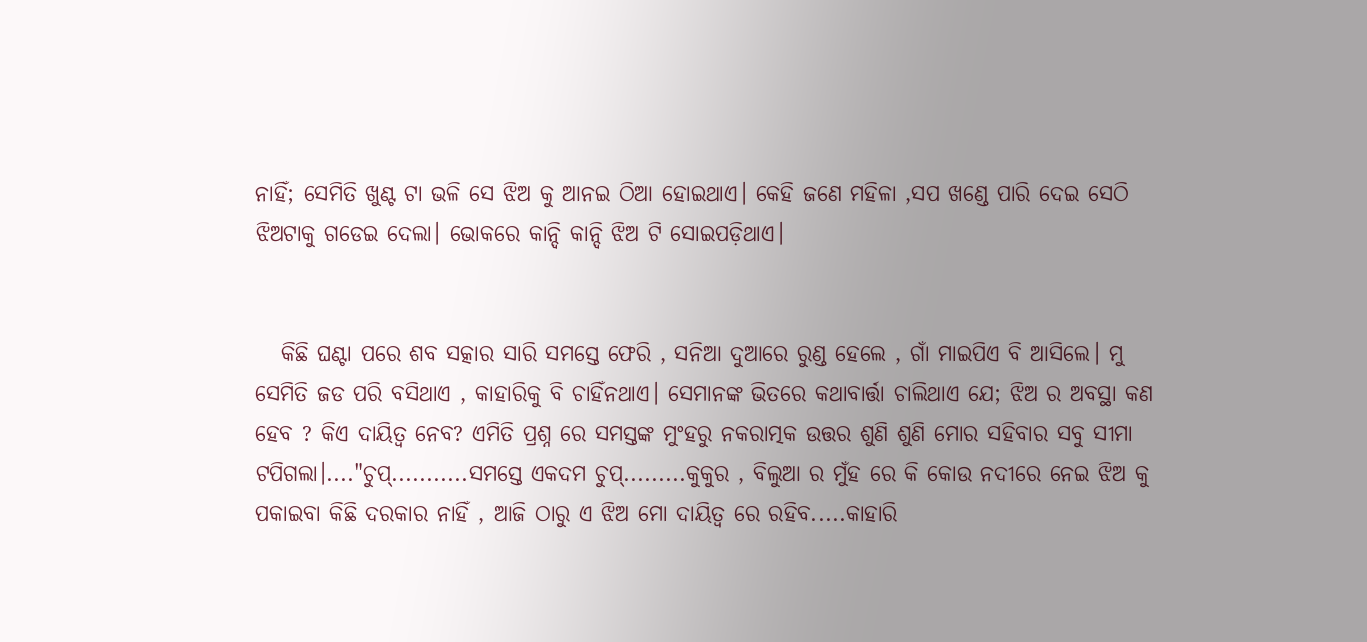ନାହିଁ; ସେମିତି ଖୁଣ୍ଟ ଟା ଭଳି ସେ ଝିଅ କୁ ଆନଇ ଠିଆ ହୋଇଥାଏ। କେହି ଜଣେ ମହିଳା ,ସପ ଖଣ୍ଡେ ପାରି ଦେଇ ସେଠି ଝିଅଟାକୁ ଗଡେଇ ଦେଲା। ଭୋକରେ କାନ୍ଦି କାନ୍ଦି ଝିଅ ଟି ସୋଇପଡ଼ିଥାଏ।


   କିଛି ଘଣ୍ଟା ପରେ ଶବ ସତ୍କାର ସାରି ସମସ୍ତେ ଫେରି , ସନିଆ ଦୁଆରେ ରୁଣ୍ଡ ହେଲେ , ଗାଁ ମାଇପିଏ ବି ଆସିଲେ। ମୁ ସେମିତି ଜଡ ପରି ବସିଥାଏ , କାହାରିକୁ ବି ଚାହିଁନଥାଏ। ସେମାନଙ୍କ ଭିତରେ କଥାବାର୍ତ୍ତା ଚାଲିଥାଏ ଯେ; ଝିଅ ର ଅବସ୍ଥା କଣ ହେବ ? କିଏ ଦାୟିତ୍ୱ ନେବ? ଏମିତି ପ୍ରଶ୍ନ ରେ ସମସ୍ତଙ୍କ ମୁଂହରୁ ନକରାତ୍ମକ ଉତ୍ତର ଶୁଣି ଶୁଣି ମୋର ସହିବାର ସବୁ ସୀମା ଟପିଗଲା।...."ଚୁପ୍...........ସମସ୍ତେ ଏକଦମ ଚୁପ୍.........କୁକୁର , ବିଲୁଆ ର ମୁଁହ ରେ କି କୋଉ ନଦୀରେ ନେଇ ଝିଅ କୁ ପକାଇବା କିଛି ଦରକାର ନାହିଁ , ଆଜି ଠାରୁ ଏ ଝିଅ ମୋ ଦାୟିତ୍ୱ ରେ ରହିବ.....କାହାରି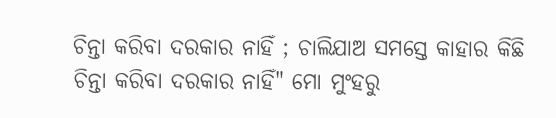ଚିନ୍ତା କରିବା ଦରକାର ନାହିଁ ; ଚାଲିଯାଅ ସମସ୍ତେ କାହାର କିଛି ଚିନ୍ତା କରିବା ଦରକାର ନାହିଁ" ମୋ ମୁଂହରୁ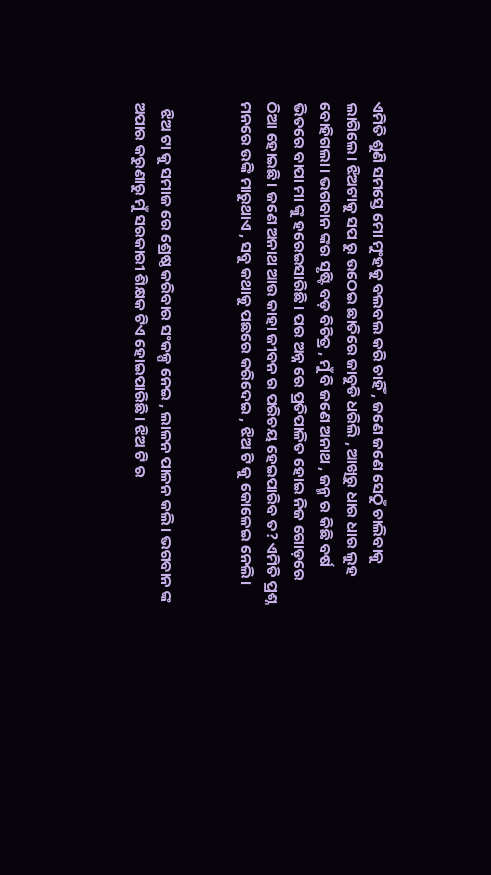ଏମିତି ଶୁଣି ସମସ୍ତେ ମୋ ମୁଂହକୁ ବଲବଲ କରି ଚାହିଁ , ଜଣେ ଜଣେ ସେଠୁଁ ଚାଲିବାକୁ ଲାଗିଲେ। ଝିଅଟାକୁ ସପ ରୁ ଉଠେଇ ଛାତିରେ ଜାବୁଡି ଧରିଲି , ଆଖିରୁ ଧାର ଧାର ଲୁହ ବୋହିଗଲା। ଭଗବାନ ଙ୍କର ସୃଷ୍ଟି ବଡ଼ ବିଚିତ୍ର , ମୁଁ ବି ଜଣେ ଅନାଥ , ଜନ୍ମ ର କିଛି ବର୍ଷ ଭିତରେ ବାପା ମା ଙ୍କୁ ହରେଇସାରିଛି। ପର ଅନ୍ନ ରେ ପ୍ରତିପାଳିତ ହୋଇ ନିଜ ଗୋଡ଼ରେ ଠିଆ ହୋଇଛି। ଜଣେ ଅନାଥ ଆଉ କାହା ଜୀବନ ର ପରିଚୟ ହେଇପାରିବ ତ? ଏମିତି ପ୍ରଶ୍ନ ମନରେ ଉଙ୍କି ମାରୁଥାଏ , ସବୁ କଥାକୁ ପଛରେ କରିଦେଇ , ଝିଅ ଟି କୁ କୋଳେଇ ନେଲି।


  ଝିଅ ଟା କୁ ସମାଜ ରେ ଶ୍ରେଷ୍ଠ କରିବାର ସଂକଳ୍ପ ନେଇ , ଲାଳନ ପାଳନ କଲି। ଭଗବାନ ଙ୍କ ଅପାର କରୁଣାରୁ ମୁଁ ସରକାରୀ ଶିକ୍ଷକ ଟିଏ ହୋଇପାରିଛି। ଝିଅ ଟି ର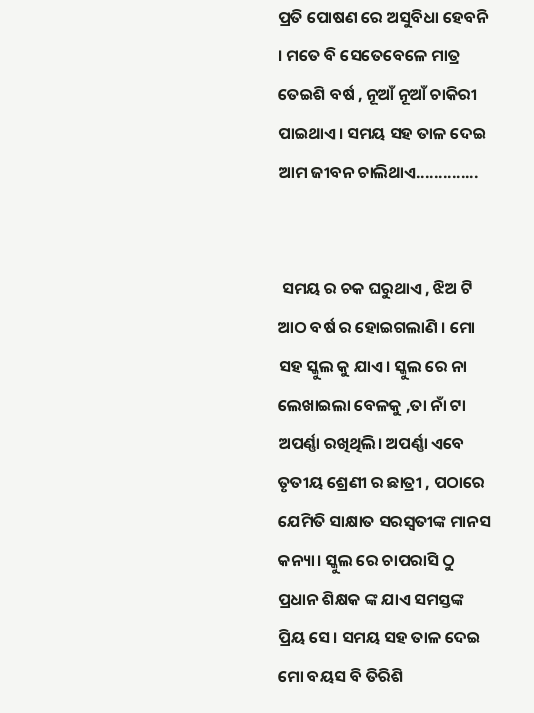ପ୍ରତି ପୋଷଣ ରେ ଅସୁବିଧା ହେବନି । ମତେ ବି ସେତେବେଳେ ମାତ୍ର ତେଇଶି ବର୍ଷ , ନୂଆଁ ନୂଆଁ ଚାକିରୀ ପାଇଥାଏ। ସମୟ ସହ ତାଳ ଦେଇ ଆମ ଜୀବନ ଚାଲିଥାଏ..............


 ସମୟ ର ଚକ ଘରୁଥାଏ , ଝିଅ ଟି ଆଠ ବର୍ଷ ର ହୋଇଗଲାଣି । ମୋ ସହ ସ୍କୁଲ କୁ ଯାଏ। ସ୍କୁଲ ରେ ନା ଲେଖାଇଲା ବେଳକୁ ,ତା ନାଁ ଟା ଅପର୍ଣ୍ଣା ରଖିଥିଲି। ଅପର୍ଣ୍ଣା ଏବେ ତୃତୀୟ ଶ୍ରେଣୀ ର ଛାତ୍ରୀ , ପଠାରେ ଯେମିତି ସାକ୍ଷାତ ସରସ୍ବତୀଙ୍କ ମାନସ କନ୍ୟା। ସ୍କୁଲ ରେ ଚାପରାସି ଠୁ ପ୍ରଧାନ ଶିକ୍ଷକ ଙ୍କ ଯାଏ ସମସ୍ତଙ୍କ ପ୍ରିୟ ସେ। ସମୟ ସହ ତାଳ ଦେଇ ମୋ ବୟସ ବି ତିରିଶି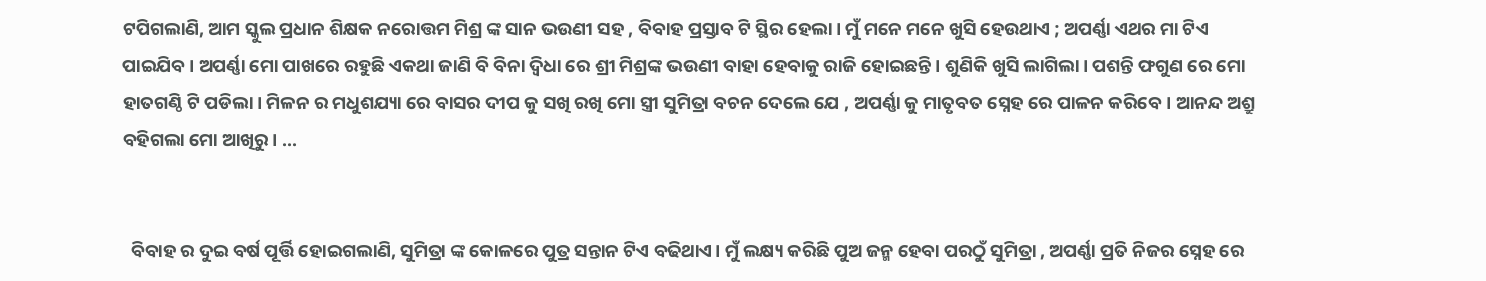ଟପିଗଲାଣି, ଆମ ସ୍କୁଲ ପ୍ରଧାନ ଶିକ୍ଷକ ନରୋତ୍ତମ ମିଶ୍ର ଙ୍କ ସାନ ଭଉଣୀ ସହ , ବିବାହ ପ୍ରସ୍ତାବ ଟି ସ୍ଥିର ହେଲା। ମୁଁ ମନେ ମନେ ଖୁସି ହେଉଥାଏ ; ଅପର୍ଣ୍ଣା ଏଥର ମା ଟିଏ ପାଇଯିବ। ଅପର୍ଣ୍ଣା ମୋ ପାଖରେ ରହୁଛି ଏକଥା ଜାଣି ବି ବିନା ଦ୍ଵିଧା ରେ ଶ୍ରୀ ମିଶ୍ରଙ୍କ ଭଉଣୀ ବାହା ହେବାକୁ ରାଜି ହୋଇଛନ୍ତି। ଶୁଣିକି ଖୁସି ଲାଗିଲା। ପଶନ୍ତି ଫଗୁଣ ରେ ମୋ ହାତଗଣ୍ଠି ଟି ପଡିଲା। ମିଳନ ର ମଧୁଶଯ୍ୟା ରେ ବାସର ଦୀପ କୁ ସଖି ରଖି ମୋ ସ୍ତ୍ରୀ ସୁମିତ୍ରା ବଚନ ଦେଲେ ଯେ , ଅପର୍ଣ୍ଣା କୁ ମାତୃବତ ସ୍ନେହ ରେ ପାଳନ କରିବେ। ଆନନ୍ଦ ଅଶ୍ରୁ ବହିଗଲା ମୋ ଆଖିରୁ। ...


  ବିବାହ ର ଦୁଇ ବର୍ଷ ପୂର୍ତ୍ତି ହୋଇଗଲାଣି, ସୁମିତ୍ରା ଙ୍କ କୋଳରେ ପୁତ୍ର ସନ୍ତାନ ଟିଏ ବଢିଥାଏ। ମୁଁ ଲକ୍ଷ୍ୟ କରିଛି ପୁଅ ଜନ୍ମ ହେବା ପରଠୁଁ ସୁମିତ୍ରା , ଅପର୍ଣ୍ଣା ପ୍ରତି ନିଜର ସ୍ନେହ ରେ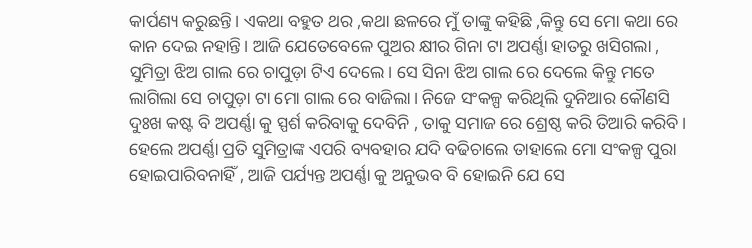କାର୍ପଣ୍ୟ କରୁଛନ୍ତି। ଏକଥା ବହୁତ ଥର ,କଥା ଛଳରେ ମୁଁ ତାଙ୍କୁ କହିଛି ,କିନ୍ତୁ ସେ ମୋ କଥା ରେ କାନ ଦେଇ ନହାନ୍ତି। ଆଜି ଯେତେବେଳେ ପୁଅର କ୍ଷୀର ଗିନା ଟା ଅପର୍ଣ୍ଣା ହାତରୁ ଖସିଗଲା , ସୁମିତ୍ରା ଝିଅ ଗାଲ ରେ ଚାପୁଡ଼ା ଟିଏ ଦେଲେ। ସେ ସିନା ଝିଅ ଗାଲ ରେ ଦେଲେ କିନ୍ତୁ ମତେ ଲାଗିଲା ସେ ଚାପୁଡ଼ା ଟା ମୋ ଗାଲ ରେ ବାଜିଲା। ନିଜେ ସଂକଳ୍ପ କରିଥିଲି ଦୁନିଆର କୌଣସି ଦୁଃଖ କଷ୍ଟ ବି ଅପର୍ଣ୍ଣା କୁ ସ୍ପର୍ଶ କରିବାକୁ ଦେବିନି , ତାକୁ ସମାଜ ରେ ଶ୍ରେଷ୍ଠ କରି ତିଆରି କରିବି। ହେଲେ ଅପର୍ଣ୍ଣା ପ୍ରତି ସୁମିତ୍ରାଙ୍କ ଏପରି ବ୍ୟବହାର ଯଦି ବଢିଚାଲେ ତାହାଲେ ମୋ ସଂକଳ୍ପ ପୁରା ହୋଇପାରିବନାହିଁ , ଆଜି ପର୍ଯ୍ୟନ୍ତ ଅପର୍ଣ୍ଣା କୁ ଅନୁଭବ ବି ହୋଇନି ଯେ ସେ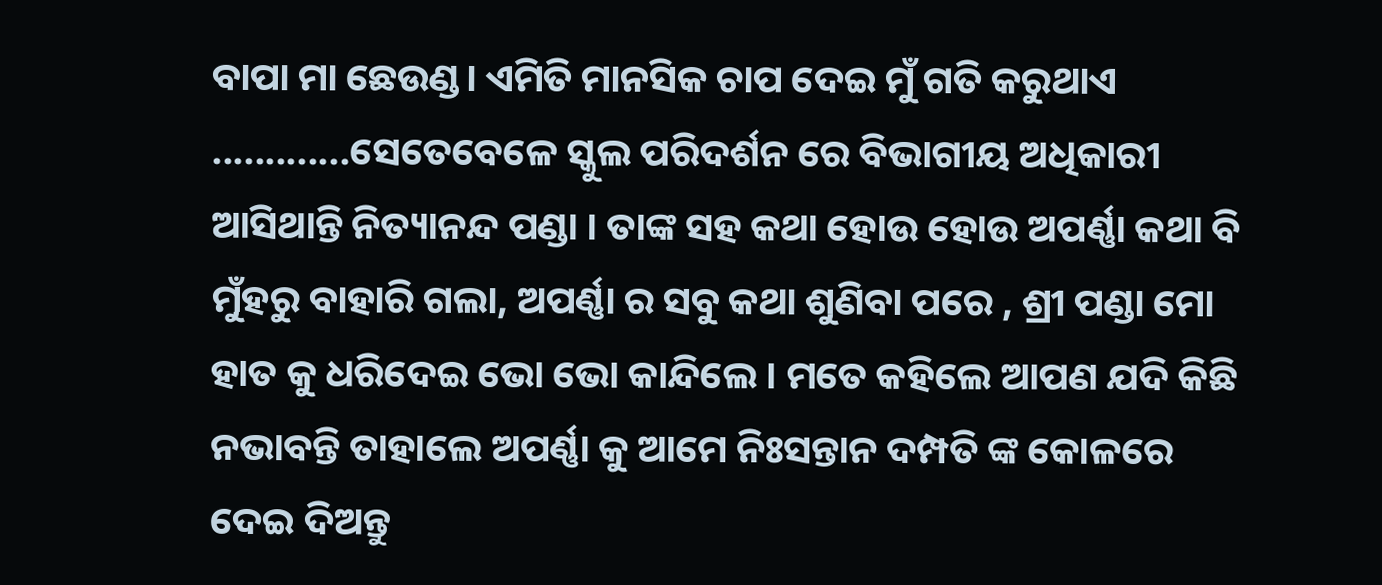ବାପା ମା ଛେଉଣ୍ଡ। ଏମିତି ମାନସିକ ଚାପ ଦେଇ ମୁଁ ଗତି କରୁଥାଏ .............ସେତେବେଳେ ସ୍କୁଲ ପରିଦର୍ଶନ ରେ ବିଭାଗୀୟ ଅଧିକାରୀ ଆସିଥାନ୍ତି ନିତ୍ୟାନନ୍ଦ ପଣ୍ଡା । ତାଙ୍କ ସହ କଥା ହୋଉ ହୋଉ ଅପର୍ଣ୍ଣା କଥା ବି ମୁଁହରୁ ବାହାରି ଗଲା, ଅପର୍ଣ୍ଣା ର ସବୁ କଥା ଶୁଣିବା ପରେ , ଶ୍ରୀ ପଣ୍ଡା ମୋ ହାତ କୁ ଧରିଦେଇ ଭୋ ଭୋ କାନ୍ଦିଲେ । ମତେ କହିଲେ ଆପଣ ଯଦି କିଛି ନଭାବନ୍ତି ତାହାଲେ ଅପର୍ଣ୍ଣା କୁ ଆମେ ନିଃସନ୍ତାନ ଦମ୍ପତି ଙ୍କ କୋଳରେ ଦେଇ ଦିଅନ୍ତୁ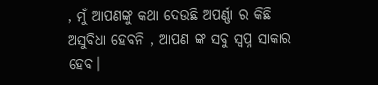, ମୁଁ ଆପଣଙ୍କୁ କଥା ଦେଉଛି ଅପର୍ଣ୍ଣା ର କିଛି ଅସୁବିଧା ହେବନି , ଆପଣ ଙ୍କ ସବୁ ସ୍ୱପ୍ନ ସାକାର ହେବ।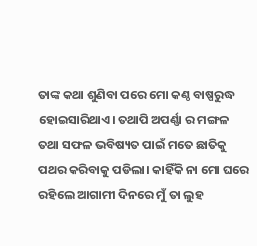ତାଙ୍କ କଥା ଶୁଣିବା ପରେ ମୋ କଣ୍ଠ ବାଷ୍ପରୁଦ୍ଧ ହୋଇସାରିଥାଏ। ତଥାପି ଅପର୍ଣ୍ଣା ର ମଙ୍ଗଳ ତଥା ସଫଳ ଭବିଷ୍ୟତ ପାଇଁ ମତେ ଛାତିକୁ ପଥର କରିବାକୁ ପଡିଲା। କାହିଁକି ନା ମୋ ଘରେ ରହିଲେ ଆଗାମୀ ଦିନରେ ମୁଁ ତା ଲୁହ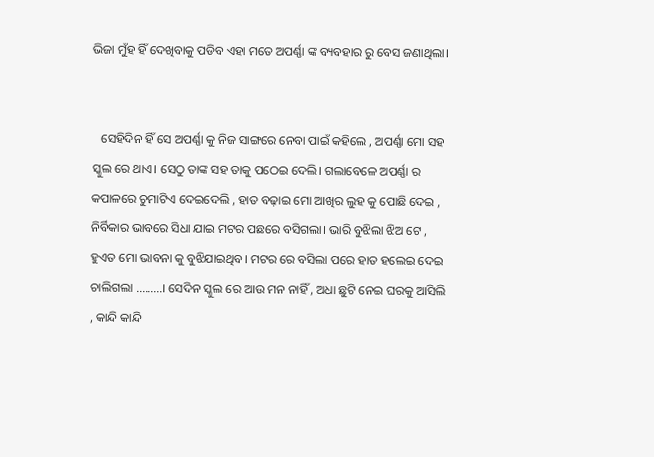ଭିଜା ମୁଁହ ହିଁ ଦେଖିବାକୁ ପଡିବ ଏହା ମତେ ଅପର୍ଣ୍ଣା ଙ୍କ ବ୍ୟବହାର ରୁ ବେସ ଜଣାଥିଲା।


   ସେହିଦିନ ହିଁ ସେ ଅପର୍ଣ୍ଣା କୁ ନିଜ ସାଙ୍ଗରେ ନେବା ପାଇଁ କହିଲେ , ଅପର୍ଣ୍ଣା ମୋ ସହ ସ୍କୁଲ ରେ ଥାଏ। ସେଠୁ ତାଙ୍କ ସହ ତାକୁ ପଠେଇ ଦେଲି। ଗଲାବେଳେ ଅପର୍ଣ୍ଣା ର କପାଳରେ ଚୁମାଟିଏ ଦେଇଦେଲି , ହାତ ବଢ଼ାଇ ମୋ ଆଖିର ଲୁହ କୁ ପୋଛି ଦେଇ , ନିର୍ବିକାର ଭାବରେ ସିଧା ଯାଇ ମଟର ପଛରେ ବସିଗଲା। ଭାରି ବୁଝିଲା ଝିଅ ଟେ , ହୁଏତ ମୋ ଭାବନା କୁ ବୁଝିଯାଇଥିବ। ମଟର ରେ ବସିଲା ପରେ ହାତ ହଲେଇ ଦେଇ ଚାଲିଗଲା .........। ସେଦିନ ସ୍କୁଲ ରେ ଆଉ ମନ ନାହିଁ , ଅଧା ଛୁଟି ନେଇ ଘରକୁ ଆସିଲି , କାନ୍ଦି କାନ୍ଦି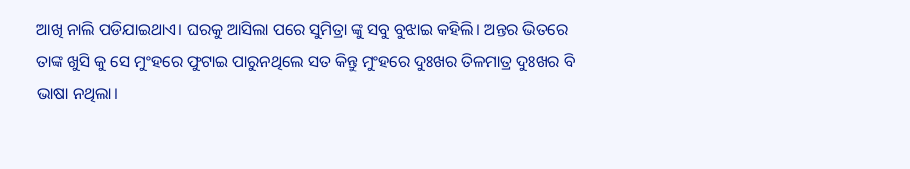ଆଖି ନାଲି ପଡିଯାଇଥାଏ। ଘରକୁ ଆସିଲା ପରେ ସୁମିତ୍ରା ଙ୍କୁ ସବୁ ବୁଝାଇ କହିଲି। ଅନ୍ତର ଭିତରେ ତାଙ୍କ ଖୁସି କୁ ସେ ମୁଂହରେ ଫୁଟାଇ ପାରୁନଥିଲେ ସତ କିନ୍ତୁ ମୁଂହରେ ଦୁଃଖର ତିଳମାତ୍ର ଦୁଃଖର ବି ଭାଷା ନଥିଲା।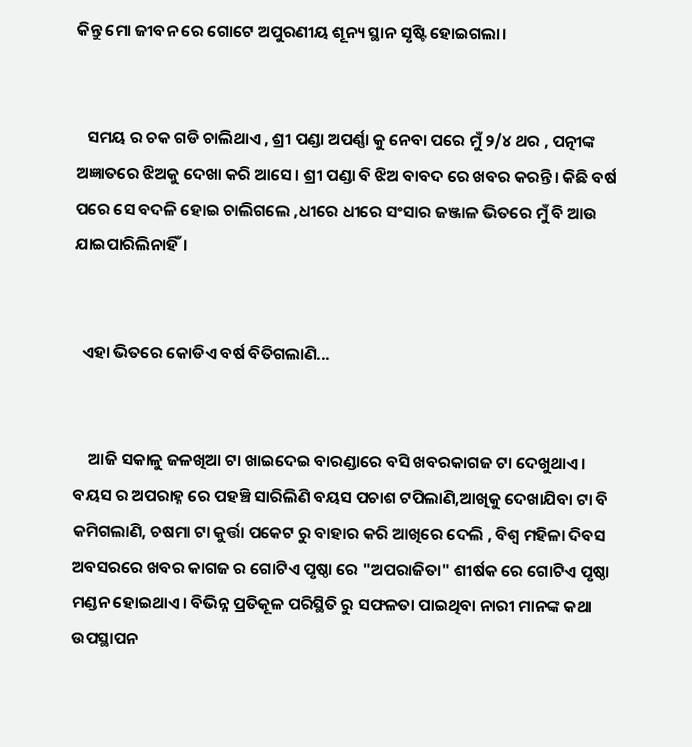କିନ୍ତୁ ମୋ ଜୀବନ ରେ ଗୋଟେ ଅପୁରଣୀୟ ଶୂନ୍ୟ ସ୍ଥାନ ସୃଷ୍ଟି ହୋଇଗଲା।


   ସମୟ ର ଚକ ଗଡି ଚାଲିଥାଏ , ଶ୍ରୀ ପଣ୍ଡା ଅପର୍ଣ୍ଣା କୁ ନେବା ପରେ ମୁଁ ୨/୪ ଥର , ପତ୍ନୀଙ୍କ ଅଜ୍ଞାତରେ ଝିଅକୁ ଦେଖା କରି ଆସେ। ଶ୍ରୀ ପଣ୍ଡା ବି ଝିଅ ବାବଦ ରେ ଖବର କରନ୍ତି। କିଛି ବର୍ଷ ପରେ ସେ ବଦଳି ହୋଇ ଚାଲିଗଲେ ,ଧୀରେ ଧୀରେ ସଂସାର ଜଞ୍ଜାଳ ଭିତରେ ମୁଁ ବି ଆଉ ଯାଇପାରିଲିନାହିଁ।


  ଏହା ଭିତରେ କୋଡିଏ ବର୍ଷ ବିତିଗଲାଣି...


    ଆଜି ସକାଳୁ ଜଳଖିଆ ଟା ଖାଇଦେଇ ବାରଣ୍ଡାରେ ବସି ଖବରକାଗଜ ଟା ଦେଖୁଥାଏ। ବୟସ ର ଅପରାହ୍ନ ରେ ପହଞ୍ଚି ସାରିଲିଣି ବୟସ ପଚାଶ ଟପିଲାଣି,ଆଖିକୁ ଦେଖାଯିବା ଟା ବି କମିଗଲାଣି, ଚଷମା ଟା କୁର୍ତ୍ତା ପକେଟ ରୁ ବାହାର କରି ଆଖିରେ ଦେଲି , ବିଶ୍ୱ ମହିଳା ଦିବସ ଅବସରରେ ଖବର କାଗଜ ର ଗୋଟିଏ ପୃଷ୍ଠା ରେ "ଅପରାଜିତା" ଶୀର୍ଷକ ରେ ଗୋଟିଏ ପୃଷ୍ଠା ମଣ୍ଡନ ହୋଇଥାଏ। ବିଭିନ୍ନ ପ୍ରତିକୂଳ ପରିସ୍ଥିତି ରୁ ସଫଳତା ପାଇଥିବା ନାରୀ ମାନଙ୍କ କଥା ଉପସ୍ଥାପନ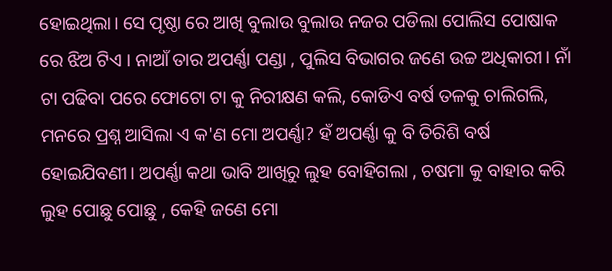ହୋଇଥିଲା। ସେ ପୃଷ୍ଠା ରେ ଆଖି ବୁଲାଉ ବୁଲାଉ ନଜର ପଡିଲା ପୋଲିସ ପୋଷାକ ରେ ଝିଅ ଟିଏ । ନାଆଁ ତାର ଅପର୍ଣ୍ଣା ପଣ୍ଡା , ପୁଲିସ ବିଭାଗର ଜଣେ ଉଚ୍ଚ ଅଧିକାରୀ। ନାଁ ଟା ପଢିବା ପରେ ଫୋଟୋ ଟା କୁ ନିରୀକ୍ଷଣ କଲି, କୋଡିଏ ବର୍ଷ ତଳକୁ ଚାଲିଗଲି, ମନରେ ପ୍ରଶ୍ନ ଆସିଲା ଏ କ'ଣ ମୋ ଅପର୍ଣ୍ଣା? ହଁ ଅପର୍ଣ୍ଣା କୁ ବି ତିରିଶି ବର୍ଷ ହୋଇଯିବଣୀ। ଅପର୍ଣ୍ଣା କଥା ଭାବି ଆଖିରୁ ଲୁହ ବୋହିଗଲା , ଚଷମା କୁ ବାହାର କରି ଲୁହ ପୋଛୁ ପୋଛୁ , କେହି ଜଣେ ମୋ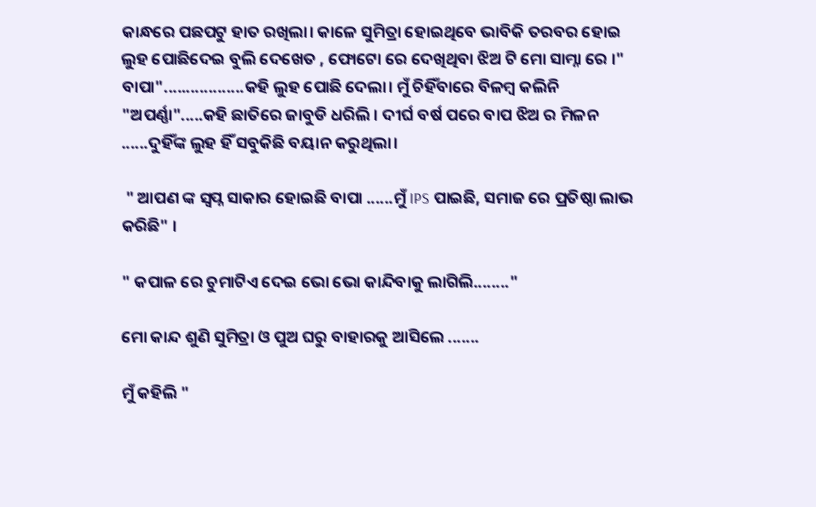କାନ୍ଧରେ ପଛପଟୁ ହାତ ରଖିଲା। କାଳେ ସୁମିତ୍ରା ହୋଇଥିବେ ଭାବିକି ତରବର ହୋଇ ଲୁହ ପୋଛିଦେଇ ବୁଲି ଦେଖେତ , ଫୋଟୋ ରେ ଦେଖିଥିବା ଝିଅ ଟି ମୋ ସାମ୍ନା ରେ ।" ବାପା"..................କହି ଲୁହ ପୋଛି ଦେଲା। ମୁଁ ଚିହିଁବାରେ ବିଳମ୍ବ କଲିନି "ଅପର୍ଣ୍ଣା".....କହି ଛାତିରେ ଜାବୁଡି ଧରିଲି । ଦୀର୍ଘ ବର୍ଷ ପରେ ବାପ ଝିଅ ର ମିଳନ ......ଦୁହିଁଙ୍କ ଲୁହ ହିଁ ସବୁକିଛି ବୟାନ କରୁଥିଲା।

 " ଆପଣ ଙ୍କ ସ୍ୱପ୍ନ ସାକାର ହୋଇଛି ବାପା ......ମୁଁ IPS ପାଇଛି, ସମାଜ ରେ ପ୍ରତିଷ୍ଠା ଲାଭ କରିଛି" ।

" କପାଳ ରେ ଚୁମାଟିଏ ଦେଇ ଭୋ ଭୋ କାନ୍ଦିବାକୁ ଲାଗିଲି........"

ମୋ କାନ୍ଦ ଶୁଣି ସୁମିତ୍ରା ଓ ପୁଅ ଘରୁ ବାହାରକୁ ଆସିଲେ .......

ମୁଁ କହିଲି "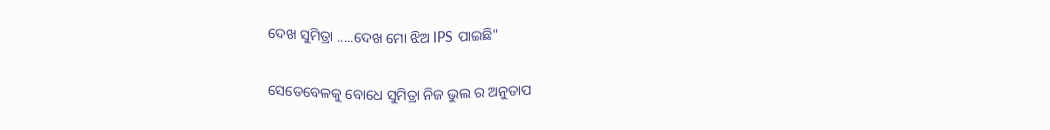ଦେଖ ସୁମିତ୍ରା .....ଦେଖ ମୋ ଝିଅ IPS ପାଇଛି"

ସେତେବେଳକୁ ବୋଧେ ସୁମିତ୍ରା ନିଜ ଭୁଲ ର ଅନୁତାପ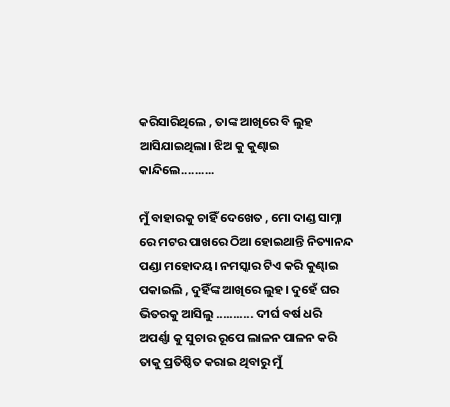କରିସାରିଥିଲେ , ତାଙ୍କ ଆଖିରେ ବି ଲୁହ ଆସିଯାଇଥିଲା। ଝିଅ କୁ କୁଣ୍ଢାଇ କାନ୍ଦିଲେ..........

ମୁଁ ବାହାରକୁ ଚାହିଁ ଦେଖେତ , ମୋ ଦାଣ୍ଡ ସାମ୍ନା ରେ ମଟର ପାଖରେ ଠିଆ ହୋଇଥାନ୍ତି ନିତ୍ୟାନନ୍ଦ ପଣ୍ଡା ମହୋଦୟ। ନମସ୍କାର ଟିଏ କରି କୁଣ୍ଢାଇ ପକାଇଲି , ଦୁହିଁଙ୍କ ଆଖିରେ ଲୁହ। ଦୁହେଁ ଘର ଭିତରକୁ ଆସିଲୁ ........... ଦୀର୍ଘ ବର୍ଷ ଧରି ଅପର୍ଣ୍ଣା କୁ ସୁଚାର ରୂପେ ଲାଳନ ପାଳନ କରି ତାକୁ ପ୍ରତିଷ୍ଠିତ କରାଇ ଥିବାରୁ ମୁଁ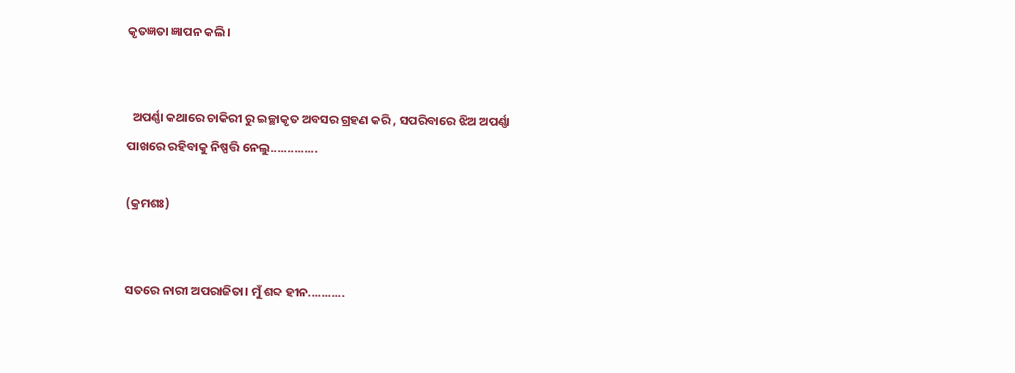କୃତଜ୍ଞତା ଜ୍ଞାପନ କଲି।


  ଅପର୍ଣ୍ଣା କଥାରେ ଚାକିରୀ ରୁ ଇଚ୍ଛାକୃତ ଅବସର ଗ୍ରହଣ କରି , ସପରିବାରେ ଝିଅ ଅପର୍ଣ୍ଣା ପାଖରେ ରହିବାକୁ ନିଷ୍ପତ୍ତି ନେଲୁ..............

(କ୍ରମଶଃ)


ସତରେ ନାରୀ ଅପରାଜିତା। ମୁଁ ଶବ୍ଦ ହୀନ...........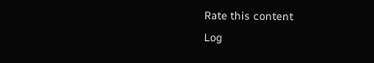Rate this content
Log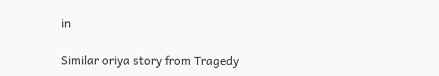in

Similar oriya story from Tragedy